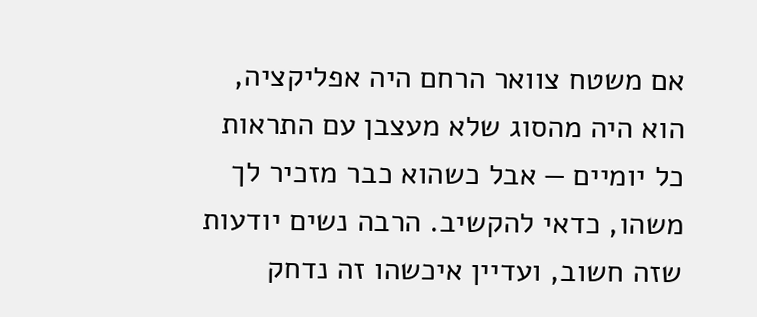אם משטח צוואר הרחם היה אפליקציה, הוא היה מהסוג שלא מעצבן עם התראות כל יומיים — אבל כשהוא כבר מזכיר לך משהו, כדאי להקשיב. הרבה נשים יודעות שזה חשוב, ועדיין איכשהו זה נדחק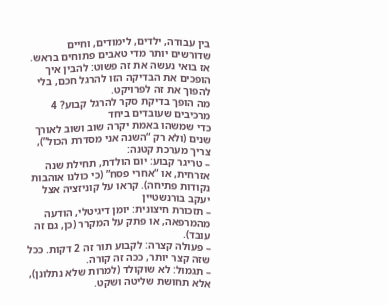בין עבודה, ילדים, לימודים, וחיים שדורשים יותר מדי טאבים פתוחים בראש. אז בואי נעשה את זה פשוט: להבין איך הופכים את הבדיקה הזו להרגל חכם, בלי להפוך את זה לפרויקט.
מה הופך בדיקת סקר להרגל קבוע? 4 מרכיבים שעובדים ביחד
כדי שמשהו באמת יקרה שוב ושוב לאורך שנים (ולא רק “השנה אני מסדרת הכול”), צריך מערכת קטנה:
– טריגר קבוע: יום הולדת, תחילת שנה אזרחית, או “אחרי פסח” (כי כולנו אוהבות נקודות פתיחה). קראו על קוניזציה אצל יעקב בורנשטיין
– תזכורת חיצונית: יומן דיגיטלי, הודעה מהמרפאה, או פתק על המקרר (כן, גם זה עובד).
– פעולה קצרה: לקבוע תור זה 2 דקות. ככל שזה קצר יותר, ככה זה קורה.
– תגמול: לא שוקולד (למרות שלא נתלונן), אלא תחושת שליטה ושקט.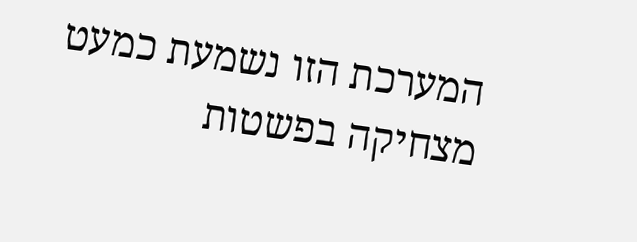המערכת הזו נשמעת כמעט מצחיקה בפשטות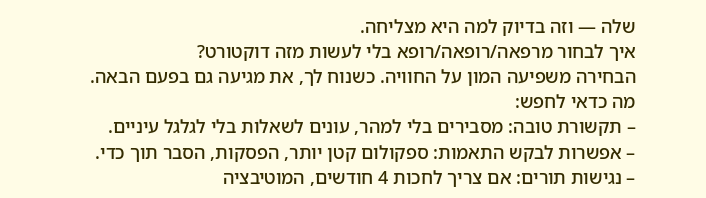שלה — וזה בדיוק למה היא מצליחה.
איך לבחור מרפאה/רופאה/רופא בלי לעשות מזה דוקטורט?
הבחירה משפיעה המון על החוויה. כשנוח לך, את מגיעה גם בפעם הבאה.
מה כדאי לחפש:
– תקשורת טובה: מסבירים בלי למהר, עונים לשאלות בלי לגלגל עיניים.
– אפשרות לבקש התאמות: ספקולום קטן יותר, הפסקות, הסבר תוך כדי.
– נגישות תורים: אם צריך לחכות 4 חודשים, המוטיבציה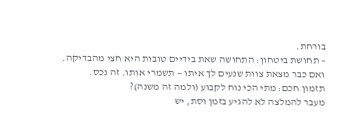בורחת.
– תחושת ביטחון: התחושה שאת בידיים טובות היא חצי מהבדיקה.
ואם כבר מצאת צוות שנעים לך איתו — תשמרי אותו. זה נכס.
תזמון חכם: מתי הכי נוח לקבוע (ולמה זה משנה)?
מעבר להמלצה לא להגיע בזמן וסת, יש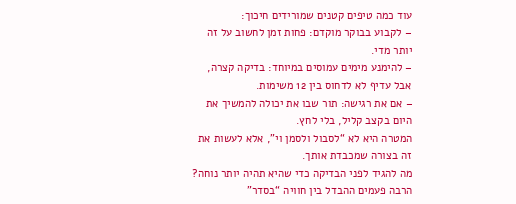עוד כמה טיפים קטנים שמורידים חיכוך:
– לקבוע בבוקר מוקדם: פחות זמן לחשוב על זה יותר מדי.
– להימנע מימים עמוסים במיוחד: בדיקה קצרה, אבל עדיף לא לדחוס בין 12 משימות.
– אם את רגישה: תור שבו את יכולה להמשיך את היום בקצב קליל, בלי לחץ.
המטרה היא לא “לסבול ולסמן וי”, אלא לעשות את זה בצורה שמכבדת אותך.
מה להגיד לפני הבדיקה כדי שהיא תהיה יותר נוחה?
הרבה פעמים ההבדל בין חוויה “בסדר”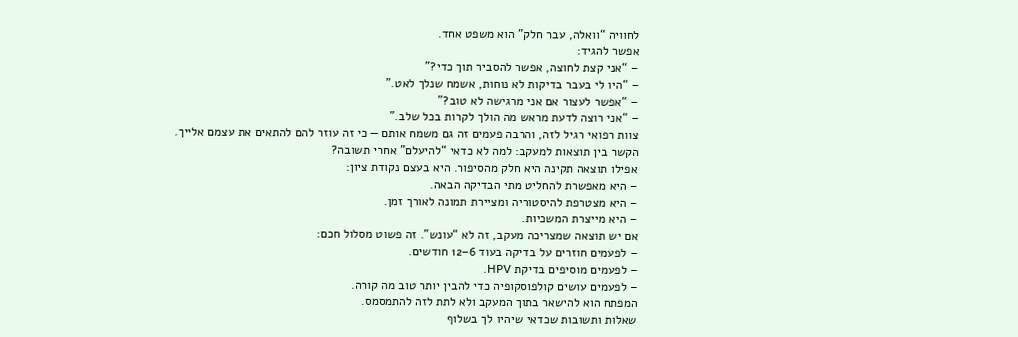לחוויה “וואלה, עבר חלק” הוא משפט אחד.
אפשר להגיד:
– “אני קצת לחוצה, אפשר להסביר תוך כדי?”
– “היו לי בעבר בדיקות לא נוחות, אשמח שנלך לאט.”
– “אפשר לעצור אם אני מרגישה לא טוב?”
– “אני רוצה לדעת מראש מה הולך לקרות בכל שלב.”
צוות רפואי רגיל לזה, והרבה פעמים זה גם משמח אותם — כי זה עוזר להם להתאים את עצמם אלייך.
הקשר בין תוצאות למעקב: למה לא כדאי “להיעלם” אחרי תשובה?
אפילו תוצאה תקינה היא חלק מהסיפור. היא בעצם נקודת ציון:
– היא מאפשרת להחליט מתי הבדיקה הבאה.
– היא מצטרפת להיסטוריה ומציירת תמונה לאורך זמן.
– היא מייצרת המשכיות.
אם יש תוצאה שמצריכה מעקב, זה לא “עונש”. זה פשוט מסלול חכם:
– לפעמים חוזרים על בדיקה בעוד 6–12 חודשים.
– לפעמים מוסיפים בדיקת HPV.
– לפעמים עושים קולפוסקופיה כדי להבין יותר טוב מה קורה.
המפתח הוא להישאר בתוך המעקב ולא לתת לזה להתמסמס.
שאלות ותשובות שכדאי שיהיו לך בשלוף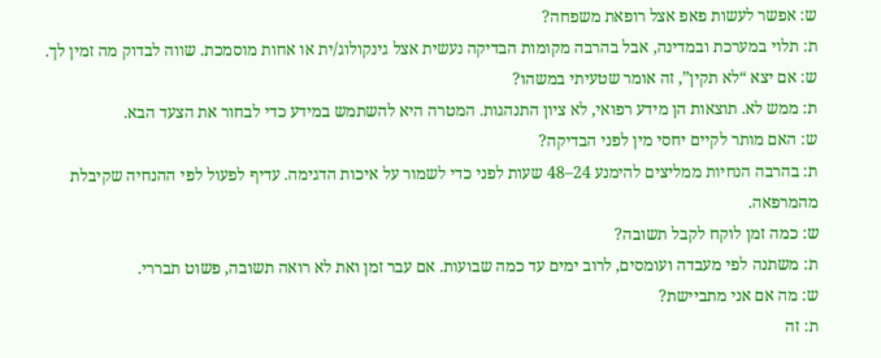ש: אפשר לעשות פאפ אצל רופאת משפחה?
ת: תלוי במערכת ובמדינה, אבל בהרבה מקומות הבדיקה נעשית אצל גינקולוג/ית או אחות מוסמכת. שווה לבדוק מה זמין לך.
ש: אם יצא “לא תקין”, זה אומר שטעיתי במשהו?
ת: ממש לא. תוצאות הן מידע רפואי, לא ציון התנהגות. המטרה היא להשתמש במידע כדי לבחור את הצעד הבא.
ש: האם מותר לקיים יחסי מין לפני הבדיקה?
ת: בהרבה הנחיות ממליצים להימנע 24–48 שעות לפני כדי לשמור על איכות הדגימה. עדיף לפעול לפי ההנחיה שקיבלת מהמרפאה.
ש: כמה זמן לוקח לקבל תשובה?
ת: משתנה לפי מעבדה ועומסים, לרוב ימים עד כמה שבועות. אם עבר זמן ואת לא רואה תשובה, פשוט תבררי.
ש: מה אם אני מתביישת?
ת: זה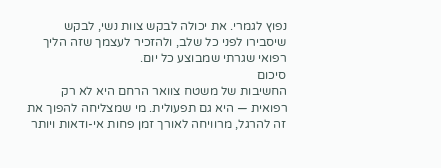נפוץ לגמרי. את יכולה לבקש צוות נשי, לבקש שיסבירו לפני כל שלב, ולהזכיר לעצמך שזה הליך רפואי שגרתי שמבוצע כל יום.
סיכום
החשיבות של משטח צוואר הרחם היא לא רק רפואית — היא גם תפעולית. מי שמצליחה להפוך את זה להרגל, מרוויחה לאורך זמן פחות אי-ודאות ויותר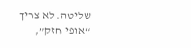שליטה. לא צריך “אופי חזק”,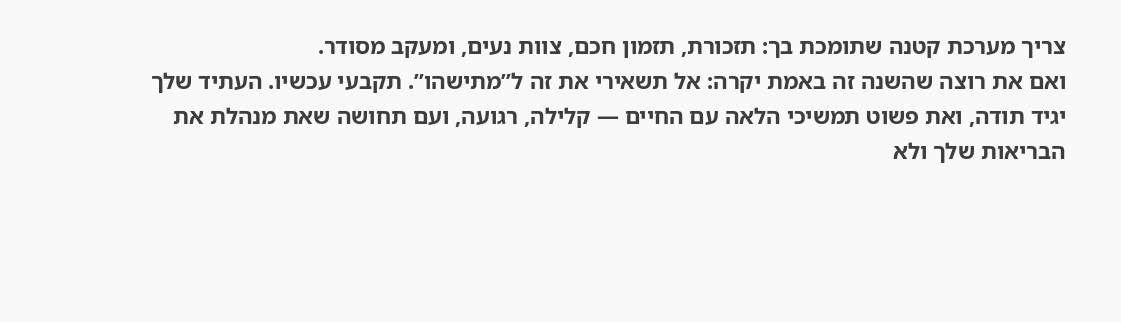צריך מערכת קטנה שתומכת בך: תזכורת, תזמון חכם, צוות נעים, ומעקב מסודר.
ואם את רוצה שהשנה זה באמת יקרה: אל תשאירי את זה ל”מתישהו”. תקבעי עכשיו. העתיד שלך יגיד תודה, ואת פשוט תמשיכי הלאה עם החיים — קלילה, רגועה, ועם תחושה שאת מנהלת את הבריאות שלך ולא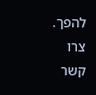להפך. צרו קשר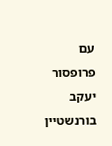עם פרופסור יעקב בורנשטיין